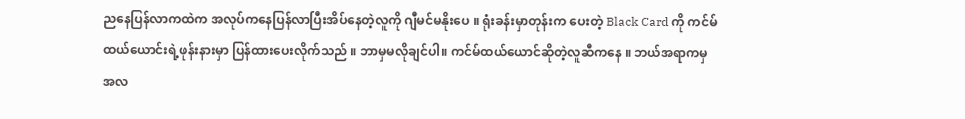ညနေပြန်လာကထဲက အလုပ်ကနေပြန်လာပြီးအိပ်နေတဲ့လူကို ဂျီမင်မနိုးပေ ။ ရုံးခန်းမှာတုန်းက ပေးတဲ့ Black Card ကို ကင်မ်ထယ်ယောင်းရဲ့ဖုန်းနားမှာ ပြန်ထားပေးလိုက်သည် ။ ဘာမှမလိုချင်ပါ။ ကင်မ်ထယ်ယောင်ဆိုတဲ့လူဆီကနေ ။ ဘယ်အရာကမှ အလ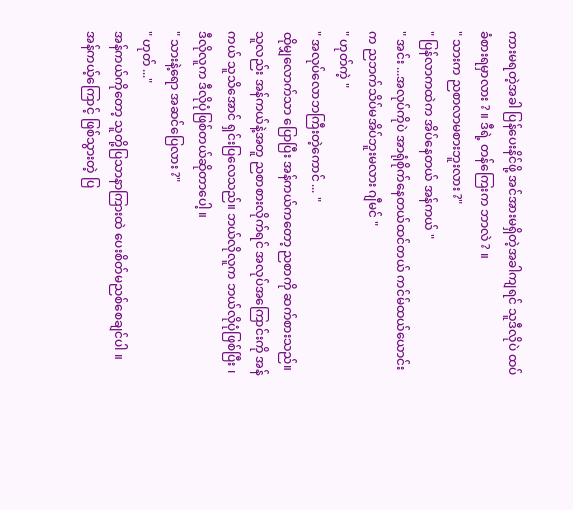ကားမရတဲ့အခါ ပြန်ပေးနိင်ဖို့ အင်အားမရှိတဲ့အခါကျရင် သူဒီလိုပဲ ထပ်ခံစားရမှာလား ? ။ ဒီရဲ့ တန်ကြေးက ဘာလဲ ? ။
" သားက ညစာလာမစားဘူးလား ?"
" ပြန်လာကထဲက အိပ်နေတယ် အန်ကယ် "
" အင်း ...အလုပ်ကိုပဲ အာရုံစိုက်နေတယ်ထင်တယ် ကင်မ်ထယ်ယောင်းက ညဘက်သိပ်မအိပ်ဘူးမလား ဂျီမင် "
" ဟုတ်ကဲ့ "
" အလုပ်လောဘကြီးတဲ့ကောင် ... "
ထိုမျှလောက်သာ ပြောပြီး အန်ကယ်ကတော့ ညစာကို ဆက်စားသည်။ သူလည်း အန်ကယ်နဲ့အတူ ညစာစားလိုက်ရင် အလုပ်အကြောင်းကို အန်ကယ် သူသိအောင် ရှင်းပြလေသည်။ ဘယ်လိုလူက ဘယ်လိုပုံဖြစ်ပြီး ၊ ဒီလိုလူက ဒီလိုပုံဖြစ်တယ်ဆိုတာပေါ့ ။
" သားနဲ့ရော အဆင်ပြေလား ?"
" ဟုတ် ..."
အန်ကယ်ကိုတော့ သူတို့ပြသာနာကြားထဲ ပေးစိတ်မညစ်စေချင်ပါ ။ အန်ကယ့်ကြောင့် ဖြစ်သွားတဲ့ ပြ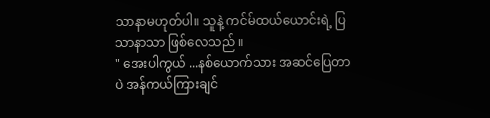သာနာမဟုတ်ပါ။ သူနဲ့ ကင်မ်ထယ်ယောင်းရဲ့ ပြသာနာသာ ဖြစ်လေသည် ။
" အေးပါကွယ် ...နစ်ယောက်သား အဆင်ပြေတာပဲ အန်ကယ်ကြားချင်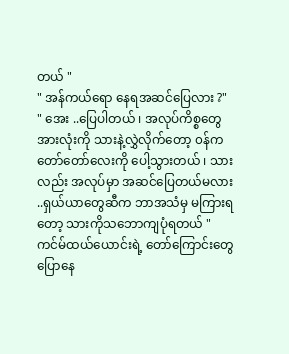တယ် "
" အန်ကယ်ရော နေရအဆင်ပြေလား ?"
" အေး ..ပြေပါတယ် ၊ အလုပ်ကိစ္စတွေ အားလုံးကို သားနဲ့လွှဲလိုက်တော့ ၀န်က တော်တော်လေးကို ပေါ့သွားတယ် ၊ သားလည်း အလုပ်မှာ အဆင်ပြေတယ်မလား ..ရှယ်ယာတွေဆီက ဘာအသံမှ မကြားရတော့ သားကိုသဘောကျပုံရတယ် "
ကင်မ်ထယ်ယောင်းရဲ့ တော်ကြောင်းတွေပြောနေ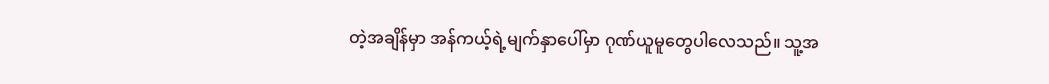တဲ့အချိန်မှာ အန်ကယ့်ရဲ့မျက်နှာပေါ်မှာ ဂုဏ်ယူမူတွေပါလေသည်။ သူ့အ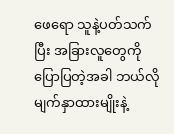ဖေရော သူနဲ့ပတ်သက်ပြီး အခြားလူတွေကို ပြောပြတဲ့အခါ ဘယ်လိုမျက်နှာထားမျိုးနဲ့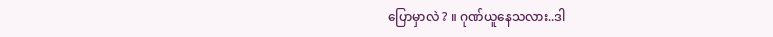ပြောမှာလဲ ? ။ ဂုဏ်ယူနေသလား..ဒါ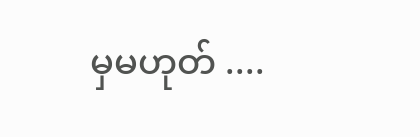မှမဟုတ် ....